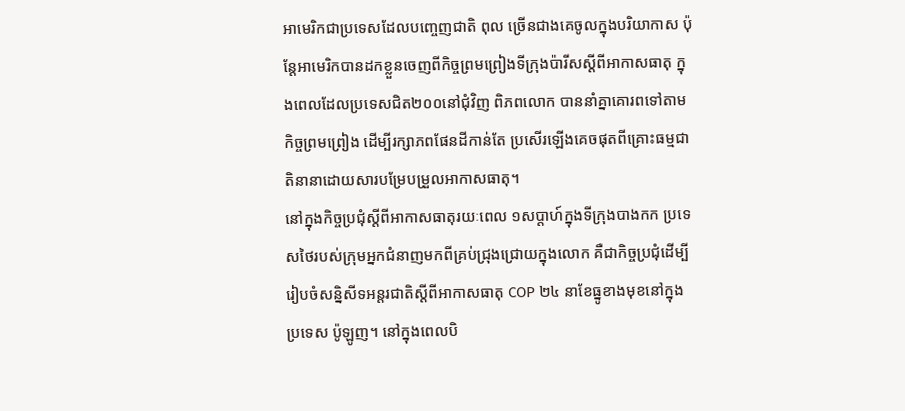អាមេរិកជាប្រទេសដែលបញ្ចេញជាតិ ពុល ច្រើនជាងគេចូលក្នុងបរិយាកាស ប៉ុន្តែអាមេរិកបានដកខ្លួនចេញពីកិច្ចព្រមព្រៀងទីក្រុងប៉ារីសស្តីពីអាកាសធាតុ ក្នុងពេលដែលប្រទេសជិត២០០នៅជុំវិញ ពិភពលោក បាននាំគ្នាគោរពទៅតាមកិច្ចព្រមព្រៀង ដើម្បីរក្សាភពផែនដីកាន់តែ ប្រសើរឡើងគេចផុតពីគ្រោះធម្មជាតិនានាដោយសារបម្រែបម្រួលអាកាសធាតុ។
នៅក្នុងកិច្ចប្រជុំស្តីពីអាកាសធាតុរយៈពេល ១សប្តាហ៍ក្នុងទីក្រុងបាងកក ប្រទេសថៃរបស់ក្រុមអ្នកជំនាញមកពីគ្រប់ជ្រុងជ្រោយក្នុងលោក គឺជាកិច្ចប្រជុំដើម្បីរៀបចំសន្និសីទអន្តរជាតិស្តីពីអាកាសធាតុ COP ២៤ នាខែធ្នូខាងមុខនៅក្នុងប្រទេស ប៉ូឡូញ។ នៅក្នុងពេលបិ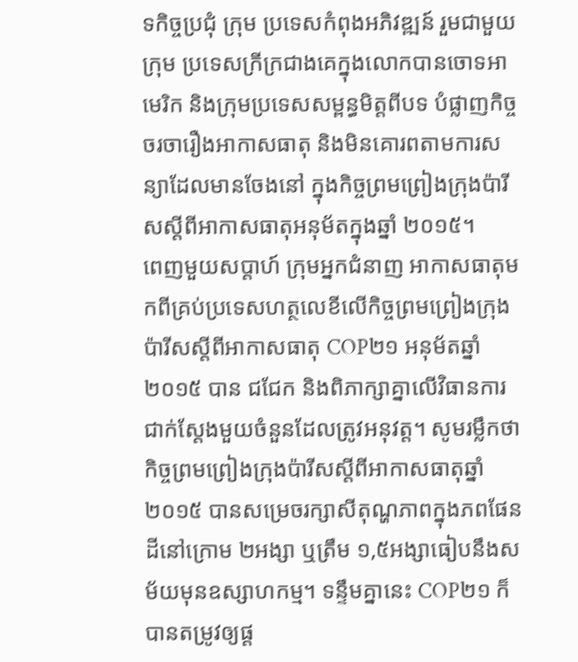ទកិច្ចប្រជុំ ក្រុម ប្រទេសកំពុងអភិវឌ្ឍន៍ រួមជាមួយក្រុម ប្រទេសក្រីក្រជាងគេក្នុងលោកបានចោទអាមេរិក និងក្រុមប្រទេសសម្ពន្ធមិត្តពីបទ បំផ្លាញកិច្ចចរចារឿងអាកាសធាតុ និងមិនគោរពតាមការសន្យាដែលមានចែងនៅ ក្នុងកិច្ចព្រមព្រៀងក្រុងប៉ារីសស្តីពីអាកាសធាតុអនុម័តក្នុងឆ្នាំ ២០១៥។
ពេញមួយសប្តាហ៍ ក្រុមអ្នកជំនាញ អាកាសធាតុមកពីគ្រប់ប្រទេសហត្ថលេខីលើកិច្ចព្រមព្រៀងក្រុងប៉ារីសស្តីពីអាកាសធាតុ COP២១ អនុម័តឆ្នាំ ២០១៥ បាន ជជែក និងពិភាក្សាគ្នាលើវិធានការជាក់ស្តែងមួយចំនួនដែលត្រូវអនុវត្ត។ សូមរម្លឹកថា កិច្ចព្រមព្រៀងក្រុងប៉ារីសស្តីពីអាកាសធាតុឆ្នាំ ២០១៥ បានសម្រេចរក្សាសីតុណ្ហភាពក្នុងភពផែនដីនៅក្រោម ២អង្សា ឬត្រឹម ១,៥អង្សាធៀបនឹងសម័យមុនឧស្សាហកម្ម។ ទន្ទឹមគ្នានេះ COP២១ ក៏បានតម្រូវឲ្យផ្ត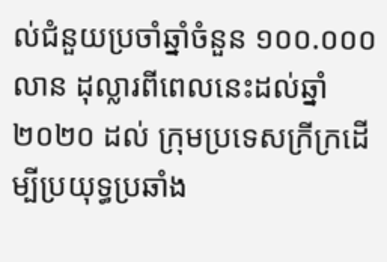ល់ជំនួយប្រចាំឆ្នាំចំនួន ១០០.០០០លាន ដុល្លារពីពេលនេះដល់ឆ្នាំ ២០២០ ដល់ ក្រុមប្រទេសក្រីក្រដើម្បីប្រយុទ្ធប្រឆាំង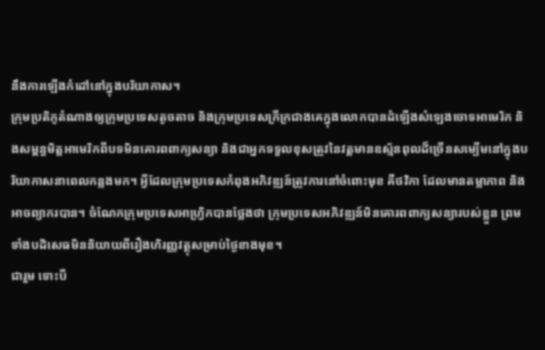នឹងការឡើងកំដៅនៅក្នុងបរិយាកាស។
ក្រុមប្រតិភូតំណាងឲ្យក្រុមប្រទេសតូចតាច និងក្រុមប្រទេសក្រីក្រជាងគេក្នុងលោកបានដំឡើងសំឡេងចោទអាមេរិក និងសម្ពន្ធមិត្តអាមេរិកពីបទមិនគោរពពាក្យសន្យា និងជាអ្នកទទួលខុសត្រូវនៃវត្តមានឧស្ម័នពុលដ៏ច្រើនសម្បើមនៅក្នុងបរិយាកាសនាពេលកន្លងមក។ អ្វីដែលក្រុមប្រទេសកំពុងអភិវឌ្ឍន៍ត្រូវការនៅចំពោះមុខ គឺថវិកា ដែលមានតម្លាភាព និងអាចព្យាករបាន។ ចំណែកក្រុមប្រទេសអាហ្វ្រិកបានថ្លែងថា ក្រុមប្រទេសអភិវឌ្ឍន៍មិនគោរពពាក្យសន្យារបស់ខ្លួន ព្រមទាំងបដិសេធមិននិយាយពីរឿងហិរញ្ញវត្ថុសម្រាប់ថ្ងៃខាងមុខ។
ជារួម ទោះបី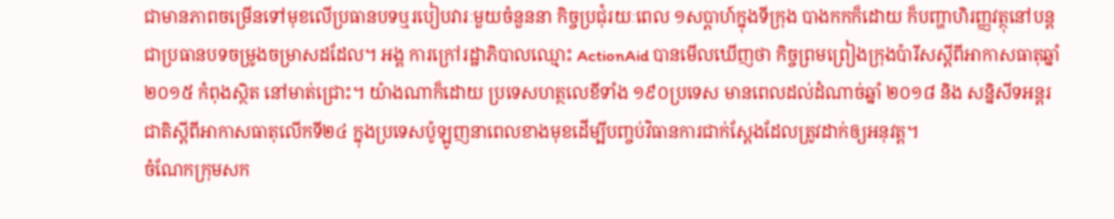ជាមានភាពចម្រើនទៅមុខលើប្រធានបទឬរបៀបវារៈមួយចំនួននា កិច្ចប្រជុំរយៈពេល ១សប្តាហ៍ក្នុងទីក្រុង បាងកកក៏ដោយ ក៏បញ្ហាហិរញ្ញវត្ថុនៅបន្តជាប្រធានបទចម្រូងចម្រាសដដែល។ អង្គ ការក្រៅរដ្ឋាភិបាលឈ្មោះ ActionAid បានមើលឃើញថា កិច្ចព្រមព្រៀងក្រុងប៉ារីសស្តីពីអាកាសធាតុឆ្នាំ ២០១៥ កំពុងស្ថិត នៅមាត់ជ្រោះ។ យ៉ាងណាក៏ដោយ ប្រទេសហត្ថលេខីទាំង ១៩០ប្រទេស មានពេលដល់ដំណាច់ឆ្នាំ ២០១៨ និង សន្និសីទអន្តរជាតិស្តីពីអាកាសធាតុលើកទី២៤ ក្នុងប្រទេសប៉ូឡូញនាពេលខាងមុខដើម្បីបញ្ចប់វិធានការជាក់ស្តែងដែលត្រូវដាក់ឲ្យអនុវត្ត។
ចំណែកក្រុមសក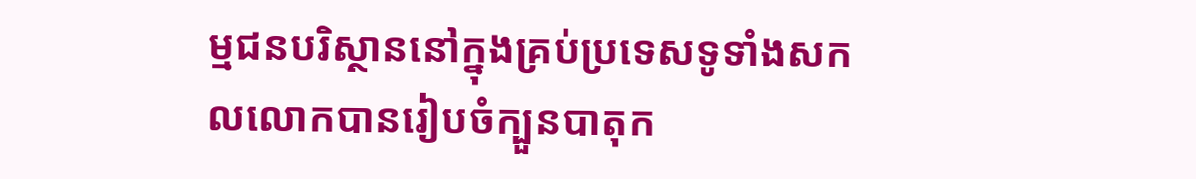ម្មជនបរិស្ថាននៅក្នុងគ្រប់ប្រទេសទូទាំងសកលលោកបានរៀបចំក្បួនបាតុក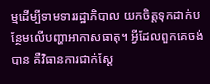ម្មដើម្បីទាមទាររដ្ឋាភិបាល យកចិត្តទុកដាក់បន្ថែមលើបញ្ហាអាកាសធាតុ។ អ្វីដែលពួកគេចង់បាន គឺវិធានការជាក់ស្តែ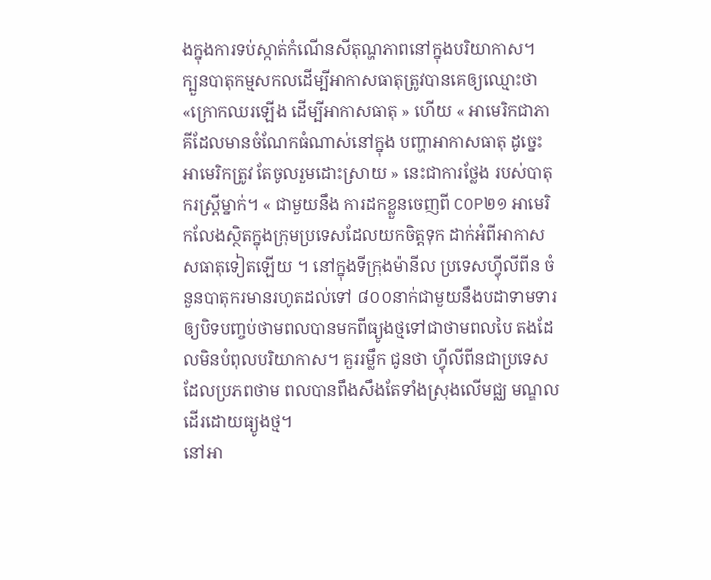ងក្នុងការទប់ស្កាត់កំណើនសីតុណ្ហភាពនៅក្នុងបរិយាកាស។
ក្បួនបាតុកម្មសកលដើម្បីអាកាសធាតុត្រូវបានគេឲ្យឈ្មោះថា «ក្រោកឈរឡើង ដើម្បីអាកាសធាតុ » ហើយ « អាមេរិកជាភាគីដែលមានចំណែកធំណាស់នៅក្នុង បញ្ហាអាកាសធាតុ ដូច្នេះ អាមេរិកត្រូវ តែចូលរួមដោះស្រាយ » នេះជាការថ្លែង របស់បាតុករស្រ្តីម្នាក់។ « ជាមួយនឹង ការដកខ្លួនចេញពី COP២១ អាមេរិកលែងស្ថិតក្នុងក្រុមប្រទេសដែលយកចិត្តទុក ដាក់អំពីអាកាសសធាតុទៀតឡើយ ។ នៅក្នុងទីក្រុងម៉ានីល ប្រទេសហ្វុីលីពីន ចំនួនបាតុករមានរហូតដល់ទៅ ៨០០នាក់ជាមួយនឹងបដាទាមទារឲ្យបិទបញ្ចប់ថាមពលបានមកពីធ្យូងថ្មទៅជាថាមពលបៃ តងដែលមិនបំពុលបរិយាកាស។ គួររម្លឹក ជូនថា ហ្វុីលីពីនជាប្រទេសដែលប្រភពថាម ពលបានពឹងសឹងតែទាំងស្រុងលើមជ្ឈ មណ្ឌលដើរដោយធ្យូងថ្ម។
នៅអា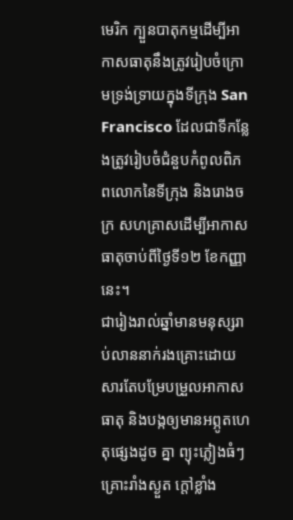មេរិក ក្បួនបាតុកម្មដើម្បីអាកាសធាតុនឹងត្រូវរៀបចំក្រោមទ្រង់ទ្រាយក្នុងទីក្រុង San Francisco ដែលជាទីកន្លែងត្រូវរៀបចំជំនួបកំពូលពិភពលោកនៃទីក្រុង និងរោងចក្រ សហគ្រាសដើម្បីអាកាសធាតុចាប់ពីថ្ងៃទី១២ ខែកញ្ញានេះ។
ជារៀងរាល់ឆ្នាំមានមនុស្សរាប់លាននាក់រងគ្រោះដោយសារតែបម្រែបម្រួលអាកាសធាតុ និងបង្កឲ្យមានអព្ភូតហេតុផ្សេងដូច គ្នា ព្យុះភ្លៀងធំៗ គ្រោះរាំងស្ងួត ក្តៅខ្លាំង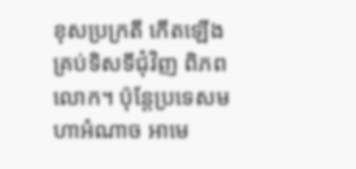ខុសប្រក្រតី កើតឡើងគ្រប់ទិសទីជុំវិញ ពិភពលោក។ ប៉ុន្តែប្រទេសមហាអំណាច អាមេ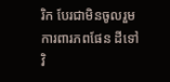រិក បែរជាមិនចូលរួមការពារភពផែន ដីទៅវិ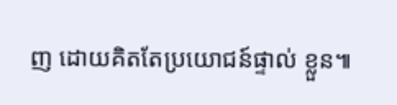ញ ដោយគិតតែប្រយោជន៍ផ្ទាល់ ខ្លួន៕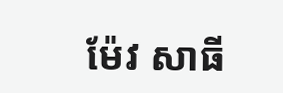ម៉ែវ សាធី